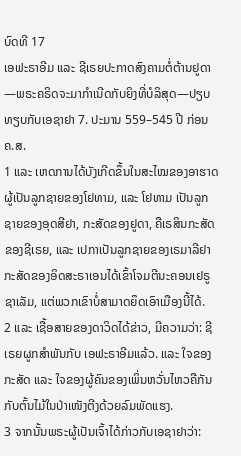ບົດທີ 17
ເອຟະຣາອີມ ແລະ ຊີເຣຍປະກາດສົງຄາມຕໍ່ຕ້ານຢູດາ—ພຣະຄຣິດຈະມາກຳເນີດກັບຍິງທີ່ບໍລິສຸດ—ປຽບທຽບກັບເອຊາຢາ 7. ປະມານ 559–545 ປີ ກ່ອນ ຄ.ສ.
1 ແລະ ເຫດການໄດ້ບັງເກີດຂຶ້ນໃນສະໄໝຂອງອາຮາດຜູ້ເປັນລູກຊາຍຂອງໂຢທາມ, ແລະ ໂຢທາມ ເປັນລູກຊາຍຂອງອຸດສີຢາ, ກະສັດຂອງຢູດາ, ຄືເຣສິນກະສັດຂອງຊີເຣຍ, ແລະ ເປກາເປັນລູກຊາຍຂອງເຣມາລີຢາ ກະສັດຂອງອິດສະຣາເອນໄດ້ເຂົ້າໂຈມຕີນະຄອນເຢຣູຊາເລັມ, ແຕ່ພວກເຂົາບໍ່ສາມາດຍຶດເອົາເມືອງນີ້ໄດ້.
2 ແລະ ເຊື້ອສາຍຂອງດາວິດໄດ້ຂ່າວ, ມີຄວາມວ່າ: ຊີເຣຍຜູກສຳພັນກັບ ເອຟະຣາອີມແລ້ວ. ແລະ ໃຈຂອງກະສັດ ແລະ ໃຈຂອງຜູ້ຄົນຂອງເພິ່ນຫວັ່ນໄຫວຄືກັນກັບຕົ້ນໄມ້ໃນປ່າເໜັງຕີງດ້ວຍລົມພັດແຮງ.
3 ຈາກນັ້ນພຣະຜູ້ເປັນເຈົ້າໄດ້ກ່າວກັບເອຊາຢາວ່າ: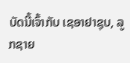ບັດນີ້ເຈົ້າກັບ ເຊອາຢາຊຸບ, ລູກຊາຍ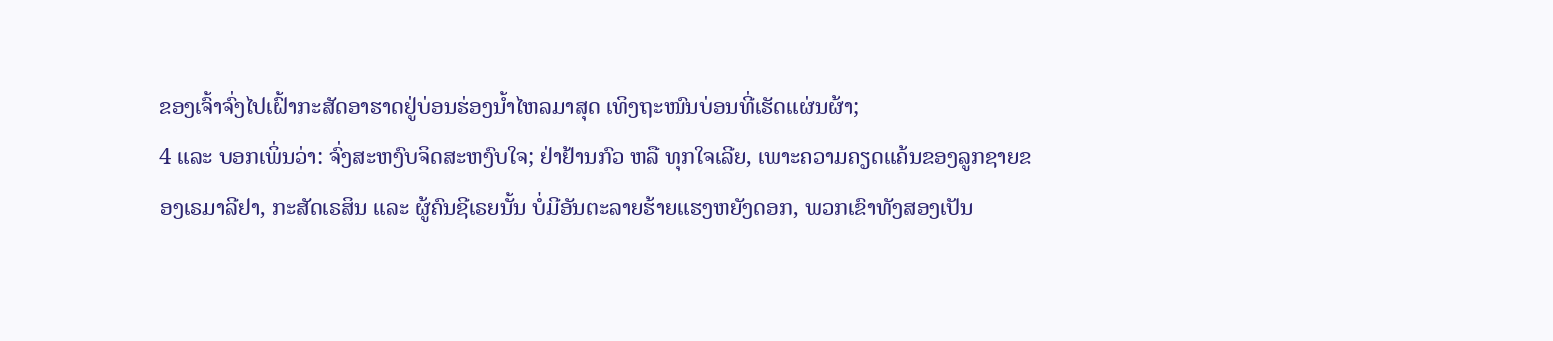ຂອງເຈົ້າຈົ່ງໄປເຝົ້າກະສັດອາຮາດຢູ່ບ່ອນຮ່ອງນ້ຳໄຫລມາສຸດ ເທິງຖະໜົນບ່ອນທີ່ເຮັດແຜ່ນຜ້າ;
4 ແລະ ບອກເພິ່ນວ່າ: ຈົ່ງສະຫງົບຈິດສະຫງົບໃຈ; ຢ່າຢ້ານກົວ ຫລື ທຸກໃຈເລີຍ, ເພາະຄວາມຄຽດແຄ້ນຂອງລູກຊາຍຂອງເຣມາລີຢາ, ກະສັດເຣສິນ ແລະ ຜູ້ຄົນຊີເຣຍນັ້ນ ບໍ່ມີອັນຕະລາຍຮ້າຍແຮງຫຍັງດອກ, ພວກເຂົາທັງສອງເປັນ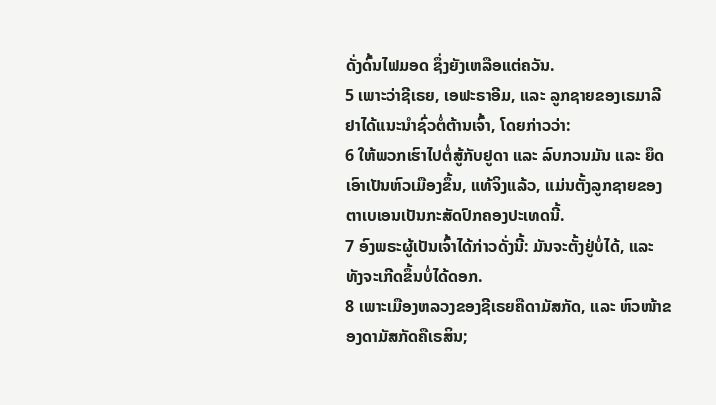ດັ່ງດົ້ນໄຟມອດ ຊຶ່ງຍັງເຫລືອແຕ່ຄວັນ.
5 ເພາະວ່າຊີເຣຍ, ເອຟະຣາອີມ, ແລະ ລູກຊາຍຂອງເຣມາລີຢາໄດ້ແນະນຳຊົ່ວຕໍ່ຕ້ານເຈົ້າ, ໂດຍກ່າວວ່າ:
6 ໃຫ້ພວກເຮົາໄປຕໍ່ສູ້ກັບຢູດາ ແລະ ລົບກວນມັນ ແລະ ຍຶດເອົາເປັນຫົວເມືອງຂຶ້ນ, ແທ້ຈິງແລ້ວ, ແມ່ນຕັ້ງລູກຊາຍຂອງຕາເບເອນເປັນກະສັດປົກຄອງປະເທດນີ້.
7 ອົງພຣະຜູ້ເປັນເຈົ້າໄດ້ກ່າວດັ່ງນີ້: ມັນຈະຕັ້ງຢູ່ບໍ່ໄດ້, ແລະ ທັງຈະເກີດຂຶ້ນບໍ່ໄດ້ດອກ.
8 ເພາະເມືອງຫລວງຂອງຊີເຣຍຄືດາມັສກັດ, ແລະ ຫົວໜ້າຂອງດາມັສກັດຄືເຣສິນ;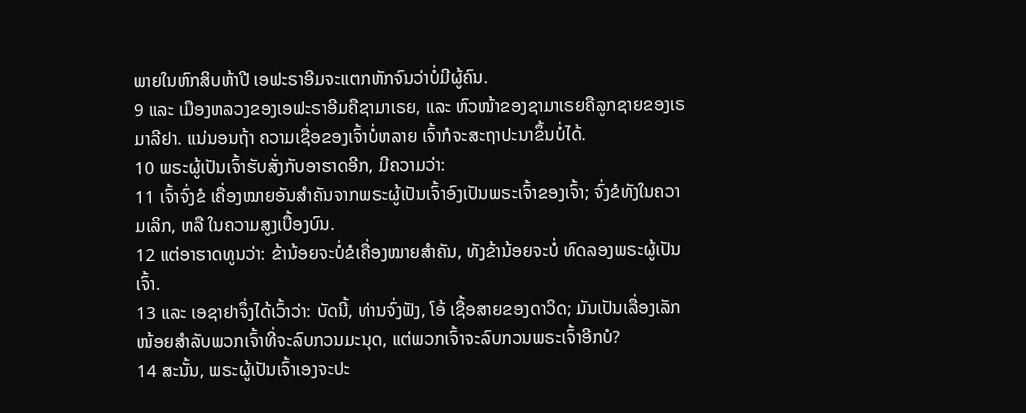ພາຍໃນຫົກສິບຫ້າປີ ເອຟະຣາອີມຈະແຕກຫັກຈົນວ່າບໍ່ມີຜູ້ຄົນ.
9 ແລະ ເມືອງຫລວງຂອງເອຟະຣາອີມຄືຊາມາເຣຍ, ແລະ ຫົວໜ້າຂອງຊາມາເຣຍຄືລູກຊາຍຂອງເຣມາລີຢາ. ແນ່ນອນຖ້າ ຄວາມເຊື່ອຂອງເຈົ້າບໍ່ຫລາຍ ເຈົ້າກໍຈະສະຖາປະນາຂຶ້ນບໍ່ໄດ້.
10 ພຣະຜູ້ເປັນເຈົ້າຮັບສັ່ງກັບອາຮາດອີກ, ມີຄວາມວ່າ:
11 ເຈົ້າຈົ່ງຂໍ ເຄື່ອງໝາຍອັນສຳຄັນຈາກພຣະຜູ້ເປັນເຈົ້າອົງເປັນພຣະເຈົ້າຂອງເຈົ້າ; ຈົ່ງຂໍທັງໃນຄວາມເລິກ, ຫລື ໃນຄວາມສູງເບື້ອງບົນ.
12 ແຕ່ອາຮາດທູນວ່າ: ຂ້ານ້ອຍຈະບໍ່ຂໍເຄື່ອງໝາຍສຳຄັນ, ທັງຂ້ານ້ອຍຈະບໍ່ ທົດລອງພຣະຜູ້ເປັນເຈົ້າ.
13 ແລະ ເອຊາຢາຈຶ່ງໄດ້ເວົ້າວ່າ: ບັດນີ້, ທ່ານຈົ່ງຟັງ, ໂອ້ ເຊື້ອສາຍຂອງດາວິດ; ມັນເປັນເລື່ອງເລັກໜ້ອຍສຳລັບພວກເຈົ້າທີ່ຈະລົບກວນມະນຸດ, ແຕ່ພວກເຈົ້າຈະລົບກວນພຣະເຈົ້າອີກບໍ?
14 ສະນັ້ນ, ພຣະຜູ້ເປັນເຈົ້າເອງຈະປະ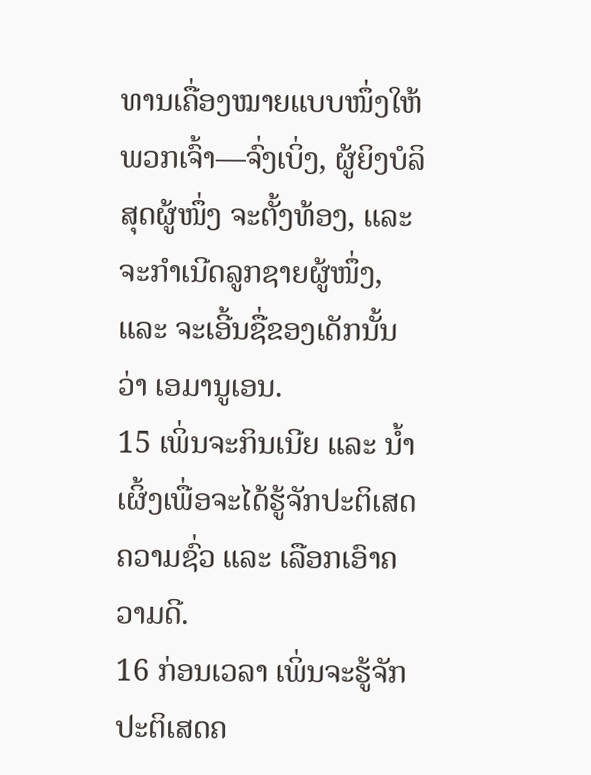ທານເຄື່ອງໝາຍແບບໜຶ່ງໃຫ້ພວກເຈົ້າ—ຈົ່ງເບິ່ງ, ຜູ້ຍິງບໍລິສຸດຜູ້ໜຶ່ງ ຈະຕັ້ງທ້ອງ, ແລະ ຈະກຳເນີດລູກຊາຍຜູ້ໜຶ່ງ, ແລະ ຈະເອີ້ນຊື່ຂອງເດັກນັ້ນວ່າ ເອມານູເອນ.
15 ເພິ່ນຈະກິນເນີຍ ແລະ ນ້ຳເຜິ້ງເພື່ອຈະໄດ້ຮູ້ຈັກປະຕິເສດຄວາມຊົ່ວ ແລະ ເລືອກເອົາຄວາມດີ.
16 ກ່ອນເວລາ ເພິ່ນຈະຮູ້ຈັກປະຕິເສດຄ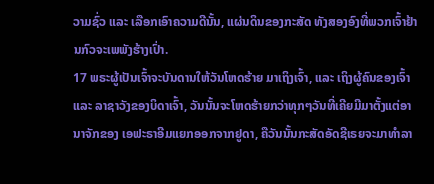ວາມຊົ່ວ ແລະ ເລືອກເອົາຄວາມດີນັ້ນ, ແຜ່ນດິນຂອງກະສັດ ທັງສອງອົງທີ່ພວກເຈົ້າຢ້ານກົວຈະເພພັງຮ້າງເປົ່າ.
17 ພຣະຜູ້ເປັນເຈົ້າຈະບັນດານໃຫ້ວັນໂຫດຮ້າຍ ມາເຖິງເຈົ້າ, ແລະ ເຖິງຜູ້ຄົນຂອງເຈົ້າ ແລະ ລາຊາວັງຂອງບິດາເຈົ້າ, ວັນນັ້ນຈະໂຫດຮ້າຍກວ່າທຸກໆວັນທີ່ເຄີຍມີມາຕັ້ງແຕ່ອານາຈັກຂອງ ເອຟະຣາອີມແຍກອອກຈາກຢູດາ, ຄືວັນນັ້ນກະສັດອັດຊີເຣຍຈະມາທຳລາ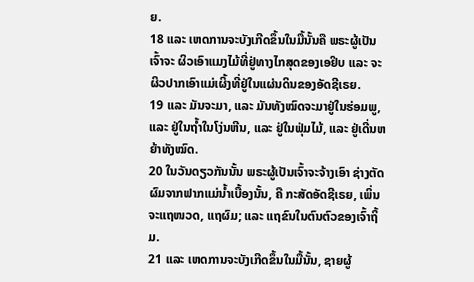ຍ.
18 ແລະ ເຫດການຈະບັງເກີດຂຶ້ນໃນມື້ນັ້ນຄື ພຣະຜູ້ເປັນເຈົ້າຈະ ຜິວເອົາແມງໄມ້ທີ່ຢູ່ທາງໄກສຸດຂອງເອຢິບ ແລະ ຈະຜິວປາກເອົາແມ່ເຜິ້ງທີ່ຢູ່ໃນແຜ່ນດິນຂອງອັດຊີເຣຍ.
19 ແລະ ມັນຈະມາ, ແລະ ມັນທັງໝົດຈະມາຢູ່ໃນຮ່ອມພູ, ແລະ ຢູ່ໃນຖ້ຳໃນໂງ່ນຫີນ, ແລະ ຢູ່ໃນຟຸ່ມໄມ້, ແລະ ຢູ່ເດີ່ນຫຍ້າທັງໝົດ.
20 ໃນວັນດຽວກັນນັ້ນ ພຣະຜູ້ເປັນເຈົ້າຈະຈ້າງເອົາ ຊ່າງຕັດຜົມຈາກຟາກແມ່ນ້ຳເບື້ອງນັ້ນ, ຄື ກະສັດອັດຊີເຣຍ, ເພິ່ນຈະແຖໜວດ, ແຖຜົມ; ແລະ ແຖຂົນໃນຕົນຕົວຂອງເຈົ້າຖິ້ມ.
21 ແລະ ເຫດການຈະບັງເກີດຂຶ້ນໃນມື້ນັ້ນ, ຊາຍຜູ້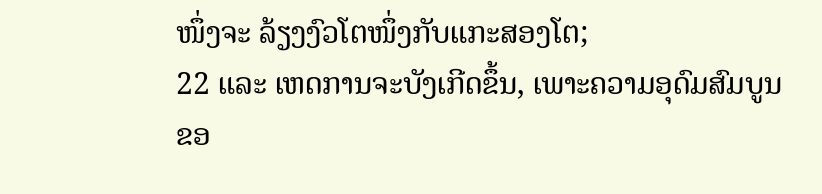ໜຶ່ງຈະ ລ້ຽງງົວໂຕໜຶ່ງກັບແກະສອງໂຕ;
22 ແລະ ເຫດການຈະບັງເກີດຂຶ້ນ, ເພາະຄວາມອຸດົມສົມບູນຂອ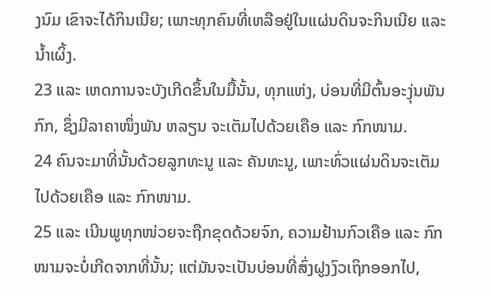ງນົມ ເຂົາຈະໄດ້ກິນເນີຍ; ເພາະທຸກຄົນທີ່ເຫລືອຢູ່ໃນແຜ່ນດິນຈະກິນເນີຍ ແລະ ນ້ຳເຜິ້ງ.
23 ແລະ ເຫດການຈະບັງເກີດຂຶ້ນໃນມື້ນັ້ນ, ທຸກແຫ່ງ, ບ່ອນທີ່ມີຕົ້ນອະງຸ່ນພັນກົກ, ຊຶ່ງມີລາຄາໜຶ່ງພັນ ຫລຽນ ຈະເຕັມໄປດ້ວຍເຄືອ ແລະ ກົກໜາມ.
24 ຄົນຈະມາທີ່ນັ້ນດ້ວຍລູກທະນູ ແລະ ຄັນທະນູ, ເພາະທົ່ວແຜ່ນດິນຈະເຕັມໄປດ້ວຍເຄືອ ແລະ ກົກໜາມ.
25 ແລະ ເນີນພູທຸກໜ່ວຍຈະຖືກຂຸດດ້ວຍຈົກ, ຄວາມຢ້ານກົວເຄືອ ແລະ ກົກໜາມຈະບໍ່ເກີດຈາກທີ່ນັ້ນ; ແຕ່ມັນຈະເປັນບ່ອນທີ່ສົ່ງຝູງງົວເຖິກອອກໄປ,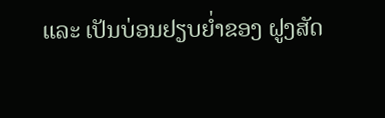ແລະ ເປັນບ່ອນຢຽບຍ່ຳຂອງ ຝູງສັດ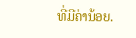ທີ່ມີຄ່ານ້ອຍ.